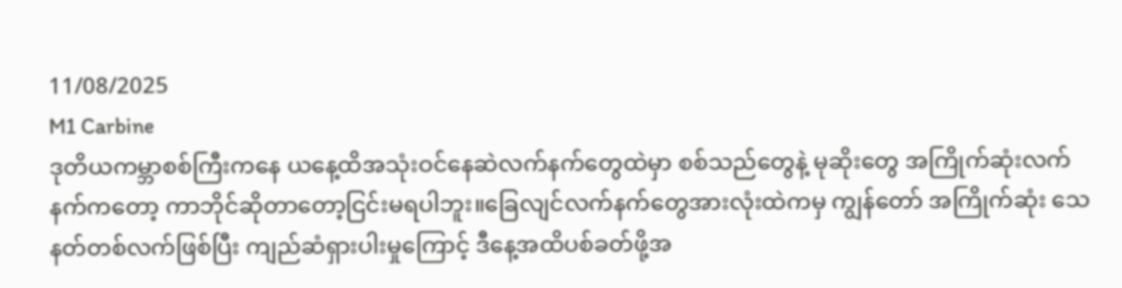11/08/2025
M1 Carbine
ဒုတိယကမ္ဘာစစ်ကြီးကနေ ယနေ့ထိအသုံးဝင်နေဆဲလက်နက်တွေထဲမှာ စစ်သည်တွေနဲ့ မုဆိုးတွေ အကြိုက်ဆုံးလက်နက်ကတော့ ကာဘိုင်ဆိုတာတော့ငြင်းမရပါဘူး။ခြေလျင်လက်နက်တွေအားလုံးထဲကမှ ကျွန်တော် အကြိုက်ဆုံး သေနတ်တစ်လက်ဖြစ်ပြီး ကျည်ဆံရှားပါးမှုကြောင့် ဒီနေ့အထိပစ်ခတ်ဖို့အ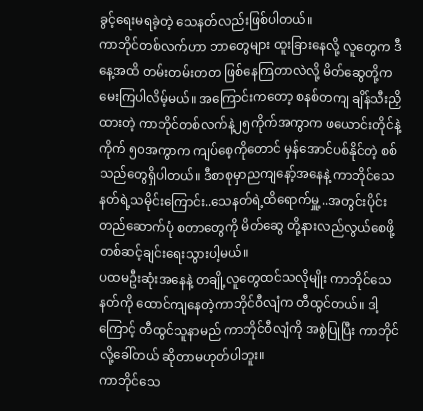ခွင့်ရေးမရခဲ့တဲ့ သေနတ်လည်းဖြစ်ပါတယ်။
ကာဘိုင်တစ်လက်ဟာ ဘာတွေများ ထူးခြားနေလို့ လူတွေက ဒီနေ့အထိ တမ်းတမ်းတတ ဖြစ်နေကြတာလဲလို့ မိတ်ဆွေတို့က မေးကြပါလိမ့်မယ်။ အကြောင်းကတော့ စနစ်တကျ ချိန်သီးညှိထားတဲ့ ကာဘိုင်တစ်လက်နဲ့၂၅ကိုက်အကွာက ဖယောင်းတိုင်နဲ့ကိုက် ၅၀အကွာက ကျပ်စေ့ကိုတောင် မှန်အောင်ပစ်နိုင်တဲ့ စစ်သည်တွေရှိပါတယ်။ ဒီစာစုမှာညကျနော့်အနေနဲ့ ကာဘိုင်သေနတ်ရဲ့သမိုင်းကြောင်း..သေနတ်ရဲ့ထိရောက်မှူ့ ..အတွင်းပိုင်းတည်ဆောက်ပုံ စတာတွေကို မိတ်ဆွေ တို့နားလည်လွယ်စေဖို့ တစ်ဆင့်ချင်းရေးသွားပါ့မယ်။
ပထမဦးဆုံးအနေနဲ့ တချို့လူတွေထင်သလိုမျိုး ကာဘိုင်သေနတ်ကို ထောင်ကျနေတဲ့ကာဘိုင်ဝီလျံက တီထွင်တယ်။ ဒါ့ကြောင့် တီထွင်သူနာမည် ကာဘိုင်ဝီလျံကို အစွဲပြုပြီး ကာဘိုင်လို့ခေါ်တယ် ဆိုတာမဟုတ်ပါဘူး။
ကာဘိုင်သေ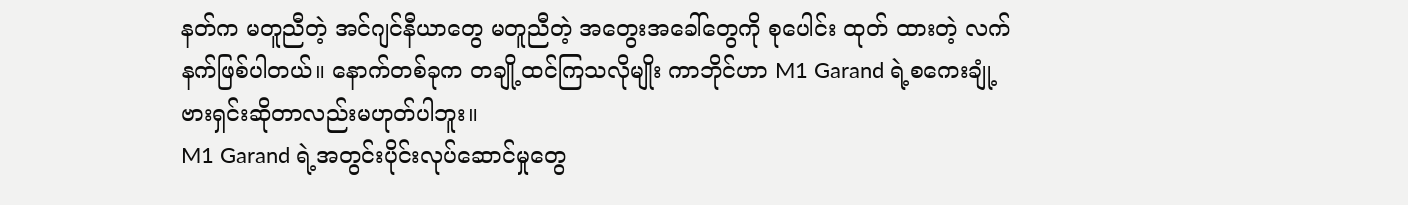နတ်က မတူညီတဲ့ အင်ဂျင်နီယာတွေ မတူညီတဲ့ အတွေးအခေါ်တွေကို စုပေါင်း ထုတ် ထားတဲ့ လက်နက်ဖြစ်ပါတယ်။ နောက်တစ်ခုက တချို့ထင်ကြသလိုမျိုး ကာဘိုင်ဟာ M1 Garand ရဲ့စကေးချုံ့ဗားရှင်းဆိုတာလည်းမဟုတ်ပါဘူး။
M1 Garand ရဲ့အတွင်းပိုင်းလုပ်ဆောင်မှုတွေ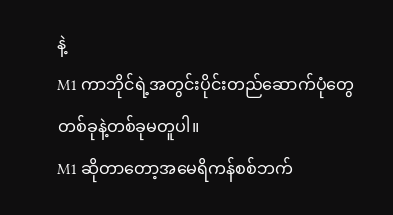နဲ့
M1 ကာဘိုင်ရဲ့အတွင်းပိုင်းတည်ဆောက်ပုံတွေ
တစ်ခုနဲ့တစ်ခုမတူပါ။
M1 ဆိုတာတော့အမေရိကန်စစ်ဘက်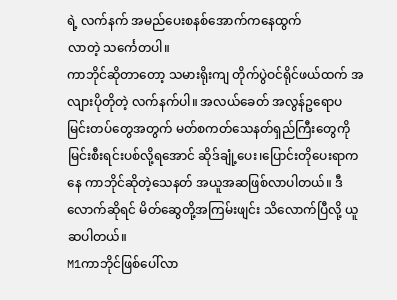ရဲ့ လက်နက် အမည်ပေးစနစ်အောက်ကနေထွက်
လာတဲ့ သင်္ကေတပါ။
ကာဘိုင်ဆိုတာတော့ သမားရိုးကျ တိုက်ပွဲဝင်ရိုင်ဖယ်ထက် အလျားပိုတိုတဲ့ လက်နက်ပါ။ အလယ်ခေတ် အလွန်ဥရောပ မြင်းတပ်တွေအတွက် မတ်စကတ်သေနတ်ရှည်ကြီးတွေကို မြင်းစီးရင်းပစ်လို့ရအောင် ဆိုဒ်ချုံ့ပေး၊ပြောင်းတိုပေးရာကနေ ကာဘိုင်ဆိုတဲ့သေနတ် အယူအဆဖြစ်လာပါတယ်။ ဒီလောက်ဆိုရင် မိတ်ဆွေတို့အကြမ်းဖျင်း သိလောက်ပြီလို့ ယူဆပါတယ်။
M1ကာဘိုင်ဖြစ်ပေါ်လာ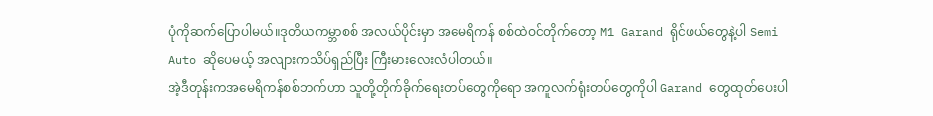ပုံကိုဆက်ပြောပါမယ်။ဒုတိယကမ္ဘာစစ် အလယ်ပိုင်းမှာ အမေရိကန် စစ်ထဲဝင်တိုက်တော့ M1 Garand ရိုင်ဖယ်တွေနဲ့ပါ Semi Auto ဆိုပေမယ့် အလျားကသိပ်ရှည်ပြီး ကြီးမားလေးလံပါတယ်။
အဲ့ဒီတုန်းကအမေရိကန်စစ်ဘက်ဟာ သူတို့တိုက်ခိုက်ရေးတပ်တွေကိုရော အကူလက်ရုံးတပ်တွေကိုပါ Garand တွေထုတ်ပေးပါ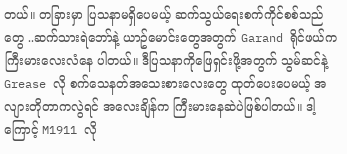တယ်။ တခြားမှာ ပြသနာမရှိပေမယ့် ဆက်သွယ်ရေးစက်ကိုင်စစ်သည်တွေ ..ဆက်သားရဲဘော်နဲ့ ယာဥ်မောင်းတွေအတွက် Garand ရိုင်ဖယ်ကကြီးမားလေးလံနေ ပါတယ်။ ဒီပြသနာကိုဖြေရှင်းဖို့အတွက် သွမ်ဆင်နဲ့ Grease လို စက်သေနတ်အသေးစားလေးတွေ ထုတ်ပေးပေမယ့် အလျားတိုတာကလွဲရင် အလေးချိန်က ကြီးမားနေဆဲပဲဖြစ်ပါတယ်။ ဒါ့ကြောင့် M1911 လို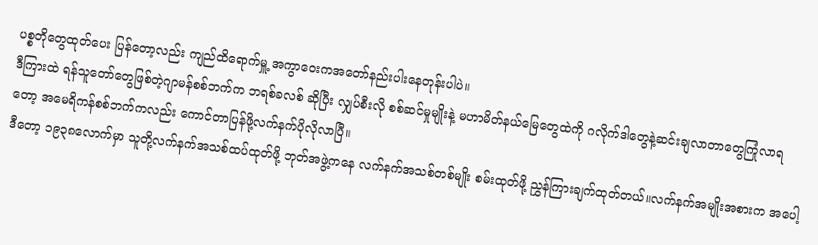ပစ္စတိုတွေထုတ်ပေး ပြန်တော့လည်း ကျည်ထိရောက်မှူ့ အကွာဝေးကအတော်နည်းပါးနေတုန်းပါပဲ။
ဒီကြားထဲ ရန်သူတော်တွေဖြစ်တဲ့ဂျာမန်စစ်ဘက်က ဘရစ်ခလစ် ဆိုပြီး လျှပ်စီးလို စစ်ဆင်မှုမျိုးနဲ့ မဟာမိတ်နယ်မြေတွေထဲကို ဂလိုက်ဒါတွေနဲ့ဆင်းချလာတာတွေကြုံလာရတော့ အမေရိကန်စစ်ဘက်ကလည်း ကောင်တာပြန်ဖို့လက်နက်ပိုလိုလာပြီ။
ဒီတော့ ၁၉၃၈လောက်မှာ သူတို့လက်နက်အသစ်ထပ်ထုတ်ဖို့ ဘုတ်အဖွဲ့ကနေ လက်နက်အသစ်တစ်မျိုး စမ်းထုတ်ဖို့ ညွှန်ကြားချက်ထုတ်တယ်။လက်နက်အမျိုးအစားက အပေါ့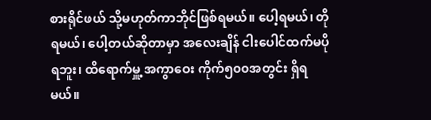စားရိုင်ဖယ် သို့မဟုတ်ကာဘိုင်ဖြစ်ရမယ်။ ပေါ့ရမယ်၊ တိုရမယ်၊ ပေါ့တယ်ဆိုတာမှာ အလေးချိန် ငါးပေါင်ထက်မပိုရဘူး၊ ထိရောက်မှူ့ အကွာဝေး ကိုက်၅၀၀အတွင်း ရှိရမယ်။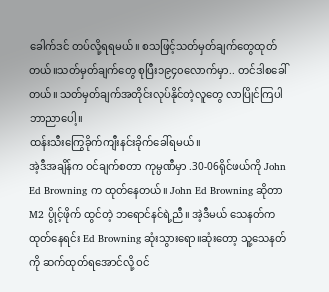ခေါက်ဒင် တပ်လို့ရရမယ်။ စသဖြင့်သတ်မှတ်ချက်တွေထုတ်တယ်။သတ်မှတ်ချက်တွေ စုပြီး၁၉၄၀လောက်မှာ.. တင်ဒါစခေါ်တယ်။ သတ်မှတ်ချက်အတိုင်းလုပ်နိုင်တဲ့လူတွေ လာပြိုင်ကြပါဘာညာပေါ့။
ထန်းသီးကြွေခိုက်ကျီးနင်းခိုက်ခေါ်ရမယ်။
အဲ့ဒီအချိန်က ဝင်ချက်စတာ ကုမ္ပဏီမှာ .30-06ရိုင်ဖယ်ကို John Ed Browning က ထုတ်နေတယ်။ John Ed Browning ဆိုတာ M2 ပွိုင့်ဖိုက် ထွင်တဲ့ ဘရောင်နင်ရဲ့ညီ။ အဲ့ဒီမယ် သေနတ်ကထုတ်နေရင်း Ed Browning ဆုံးသွားရော။ဆုံးတော့ သူ့သေနတ်ကို ဆက်ထုတ်ရအောင်လို့ ဝင်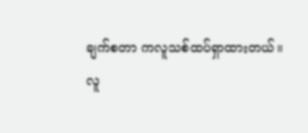ချက်စတာ ကလူသစ်ထပ်ရှာထားတယ်။
လူ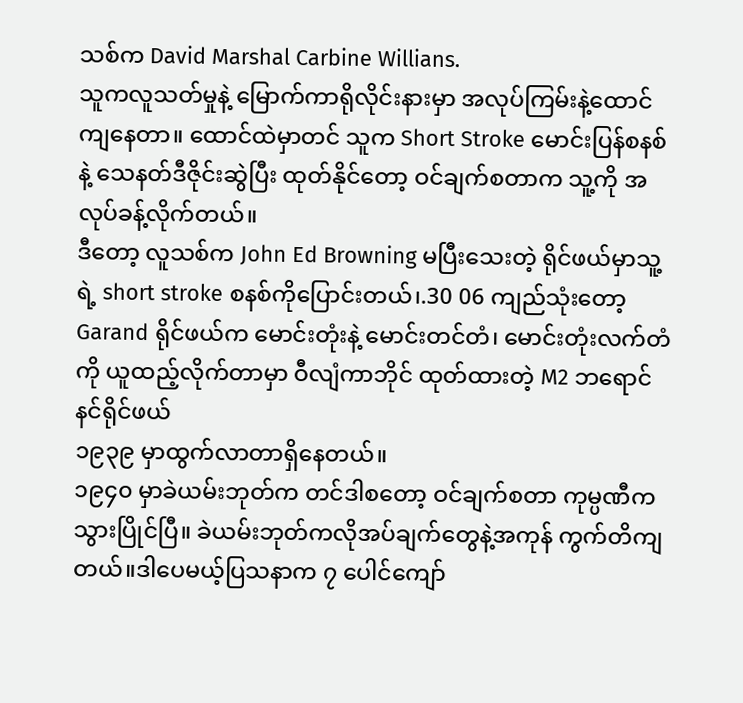သစ်က David Marshal Carbine Willians.
သူကလူသတ်မှုနဲ့ မြောက်ကာရိုလိုင်းနားမှာ အလုပ်ကြမ်းနဲ့ထောင်ကျနေတာ။ ထောင်ထဲမှာတင် သူက Short Stroke မောင်းပြန်စနစ်နဲ့ သေနတ်ဒီဇိုင်းဆွဲပြီး ထုတ်နိုင်တော့ ဝင်ချက်စတာက သူ့ကို အလုပ်ခန့်လိုက်တယ်။
ဒီတော့ လူသစ်က John Ed Browning မပြီးသေးတဲ့ ရိုင်ဖယ်မှာသူ့ရဲ့ short stroke စနစ်ကိုပြောင်းတယ်၊.30 06 ကျည်သုံးတော့ Garand ရိုင်ဖယ်က မောင်းတုံးနဲ့ မောင်းတင်တံ၊ မောင်းတုံးလက်တံကို ယူထည့်လိုက်တာမှာ ဝီလျံကာဘိုင် ထုတ်ထားတဲ့ M2 ဘရောင်နင်ရိုင်ဖယ်
၁၉၃၉ မှာထွက်လာတာရှိနေတယ်။
၁၉၄၀ မှာခဲယမ်းဘုတ်က တင်ဒါစတော့ ဝင်ချက်စတာ ကုမ္ပဏီက သွားပြိုင်ပြီ။ ခဲယမ်းဘုတ်ကလိုအပ်ချက်တွေနဲ့အကုန် ကွက်တိကျတယ်။ဒါပေမယ့်ပြသနာက ၇ ပေါင်ကျော်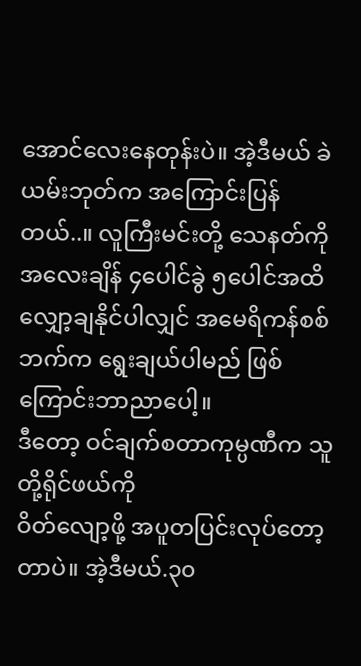အောင်လေးနေတုန်းပဲ။ အဲ့ဒီမယ် ခဲယမ်းဘုတ်က အကြောင်းပြန်တယ်..။ လူကြီးမင်းတို့ သေနတ်ကိုအလေးချိန် ၄ပေါင်ခွဲ ၅ပေါင်အထိ လျှော့ချနိုင်ပါလျှင် အမေရိကန်စစ်ဘက်က ရွေးချယ်ပါမည် ဖြစ်ကြောင်းဘာညာပေါ့။
ဒီတော့ ဝင်ချက်စတာကုမ္ပဏီက သူတို့ရိုင်ဖယ်ကို
ဝိတ်လျော့ဖို့ အပူတပြင်းလုပ်တော့တာပဲ။ အဲ့ဒီမယ်.၃၀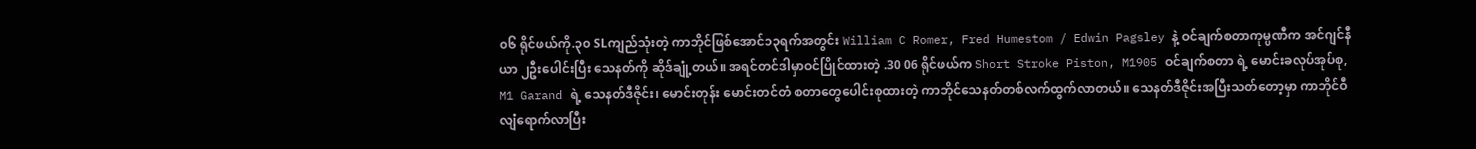၀၆ ရိုင်ဖယ်ကို.၃၀ SLကျည်သုံးတဲ့ ကာဘိုင်ဖြစ်အောင်၁၃ရက်အတွင်း William C Romer, Fred Humestom / Edwin Pagsley နဲ့ ဝင်ချက်စတာကုမ္ပဏီက အင်ဂျင်နီယာ ၂ဦးပေါင်းပြီး သေနတ်ကို ဆိုဒ်ချုံ့တယ်။ အရင်တင်ဒါမှာဝင်ပြိုင်ထားတဲ့ .30 06 ရိုင်ဖယ်က Short Stroke Piston, M1905 ဝင်ချက်စတာ ရဲ့ မောင်းခလုပ်အုပ်စု, M1 Garand ရဲ့ သေနတ်ဒီဇိုင်း၊ မောင်းတုန်း မောင်းတင်တံ စတာတွေပေါင်းစုထားတဲ့ ကာဘိုင်သေနတ်တစ်လက်ထွက်လာတယ်။ သေနတ်ဒီဇိုင်းအပြီးသတ်တော့မှာ ကာဘိုင်ဝီလျံရောက်လာပြီး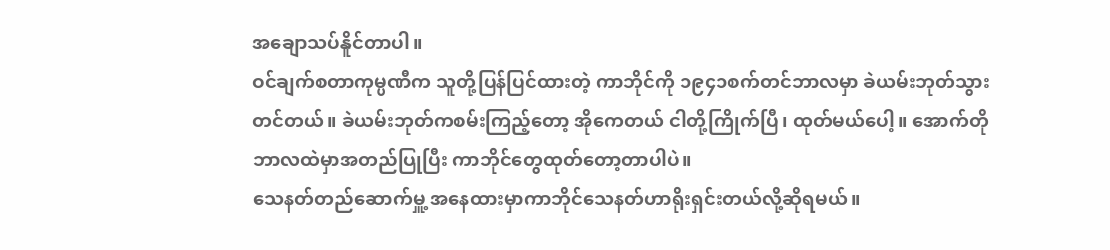အချောသပ်နိူင်တာပါ။
ဝင်ချက်စတာကုမ္ပဏီက သူတို့ပြန်ပြင်ထားတဲ့ ကာဘိုင်ကို ၁၉၄၁စက်တင်ဘာလမှာ ခဲယမ်းဘုတ်သွားတင်တယ်။ ခဲယမ်းဘုတ်ကစမ်းကြည့်တော့ အိုကေတယ် ငါတို့ကြိုက်ပြီ၊ ထုတ်မယ်ပေါ့။ အောက်တိုဘာလထဲမှာအတည်ပြုပြီး ကာဘိုင်တွေထုတ်တော့တာပါပဲ။
သေနတ်တည်ဆောက်မှူ့ အနေထားမှာကာဘိုင်သေနတ်ဟာရိုးရှင်းတယ်လို့ဆိုရမယ်။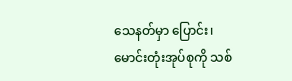သေနတ်မှာ ပြောင်း၊မောင်းတုံးအုပ်စုကို သစ်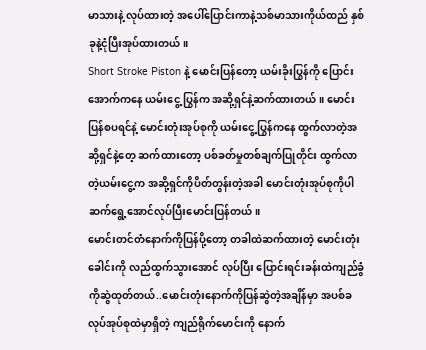မာသားနဲ့ လုပ်ထားတဲ့ အပေါ်ပြောင်းကာနဲ့သစ်မာသားကိုယ်ထည် နှစ်ခုနဲ့ငုံပြီးအုပ်ထားတယ်။
Short Stroke Piston နဲ့ မောင်းပြန်တော့ ယမ်းခိုးပြွန်ကို ပြောင်းအောက်ကနေ ယမ်းငွေ့ ပြွန်က အဆို့ရှင်နဲ့ဆက်ထားတယ်။ မောင်းပြန်စပရင်နဲ့ မောင်းတုံးအုပ်စုကို ယမ်းငွေ့ပြွန်ကနေ ထွက်လာတဲ့အဆို့ရှင်နဲ့တေ့ ဆက်ထားတော့ ပစ်ခတ်မှုတစ်ချက်ပြုတိုင်း ထွက်လာတဲ့ယမ်းငွေ့က အဆို့ရှင်ကိုပိတ်တွန်းတဲ့အခါ မောင်းတုံးအုပ်စုကိုပါဆက်ရွေ့အောင်လုပ်ပြီးမောင်းပြန်တယ်။
မောင်းတင်တံနောက်ကိုပြန်ပို့တော့ တခါထဲဆက်ထားတဲ့ မောင်းတုံးခေါင်းကို လည်ထွက်သွားအောင် လုပ်ပြီး ပြောင်းရင်းခန်းထဲကျည်ခွံကိုဆွဲထုတ်တယ်..မောင်းတုံးနောက်ကိုပြန်ဆွဲတဲ့အချိန်မှာ အပစ်ခလုပ်အုပ်စုထဲမှာရှိတဲ့ ကျည်ရိုက်မောင်းကို နောက်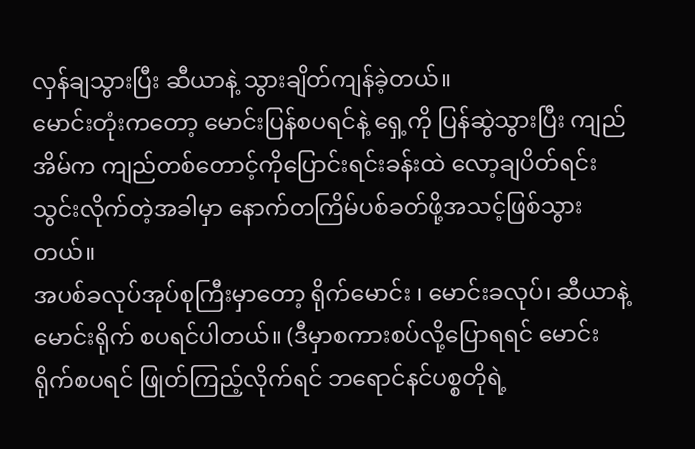လှန်ချသွားပြီး ဆီယာနဲ့ သွားချိတ်ကျန်ခဲ့တယ်။
မောင်းတုံးကတော့ မောင်းပြန်စပရင်နဲ့ ရှေ့ကို ပြန်ဆွဲသွားပြီး ကျည်အိမ်က ကျည်တစ်တောင့်ကိုပြောင်းရင်းခန်းထဲ လော့ချပိတ်ရင်းသွင်းလိုက်တဲ့အခါမှာ နောက်တကြိမ်ပစ်ခတ်ဖို့အသင့်ဖြစ်သွားတယ်။
အပစ်ခလုပ်အုပ်စုကြီးမှာတော့ ရိုက်မောင်း ၊ မောင်းခလုပ်၊ ဆီယာနဲ့ မောင်းရိုက် စပရင်ပါတယ်။ (ဒီမှာစကားစပ်လို့ပြောရရင် မောင်းရိုက်စပရင် ဖြုတ်ကြည့်လိုက်ရင် ဘရောင်နင်ပစ္စတိုရဲ့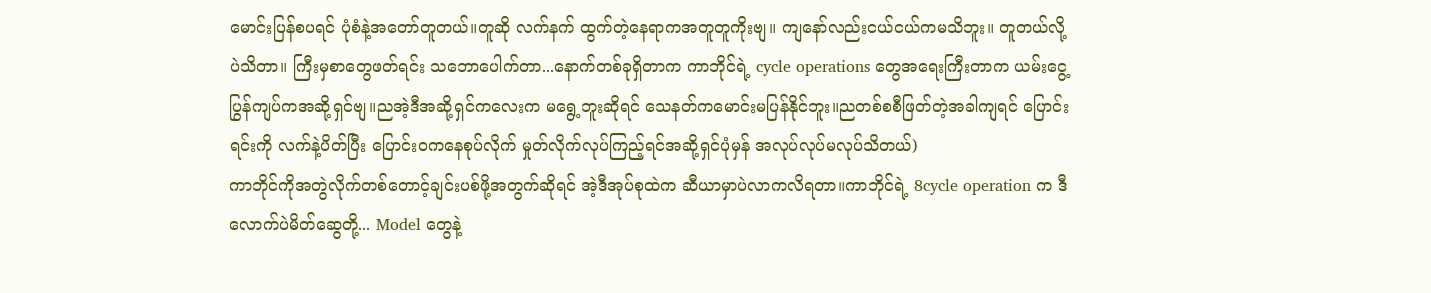မောင်းပြန်စပရင် ပုံစံနဲ့အတော်တူတယ်။တူဆို လက်နက် ထွက်တဲ့နေရာကအတူတူကိုးဗျ။ ကျနော်လည်းငယ်ငယ်ကမသိဘူး။ တူတယ်လို့ပဲသိတာ။ ကြီးမှစာတွေဖတ်ရင်း သဘောပေါက်တာ...နောက်တစ်ခုရှိတာက ကာဘိုင်ရဲ့ cycle operations တွေအရေးကြီးတာက ယမ်းငွေ့ပြွန်ကျပ်ကအဆို့ရှင်ဗျ။ညအဲ့ဒီအဆို့ရှင်ကလေးက မရွေ့ဘူးဆိုရင် သေနတ်ကမောင်းမပြန်နိုင်ဘူး။ညတစ်စစီဖြတ်တဲ့အခါကျရင် ပြောင်းရင်းကို လက်နဲ့ပိတ်ပြီး ပြောင်းဝကနေစုပ်လိုက် မှုတ်လိုက်လုပ်ကြည့်ရင်အဆို့ရှင်ပုံမှန် အလုပ်လုပ်မလုပ်သိတယ်)
ကာဘိုင်ကိုအတွဲလိုက်တစ်တောင့်ချင်းပစ်ဖို့အတွက်ဆိုရင် အဲ့ဒီအုပ်စုထဲက ဆီယာမှာပဲလာကလိရတာ။ကာဘိုင်ရဲ့ 8cycle operation က ဒီလောက်ပဲမိတ်ဆွေတို့... Model တွေနဲ့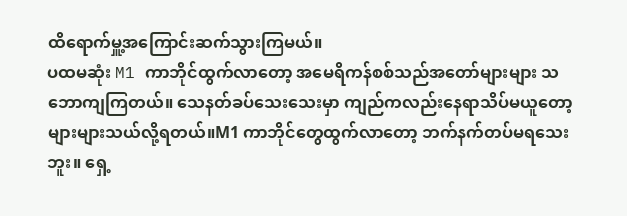ထိရောက်မှူ့အကြောင်းဆက်သွားကြမယ်။
ပထမဆုံး M1 ကာဘိုင်ထွက်လာတော့ အမေရိကန်စစ်သည်အတော်များများ သဘောကျကြတယ်။ သေနတ်ခပ်သေးသေးမှာ ကျည်ကလည်းနေရာသိပ်မယူတော့ များများသယ်လို့ရတယ်။M1 ကာဘိုင်တွေထွက်လာတော့ ဘက်နက်တပ်မရသေးဘူး။ ရှေ့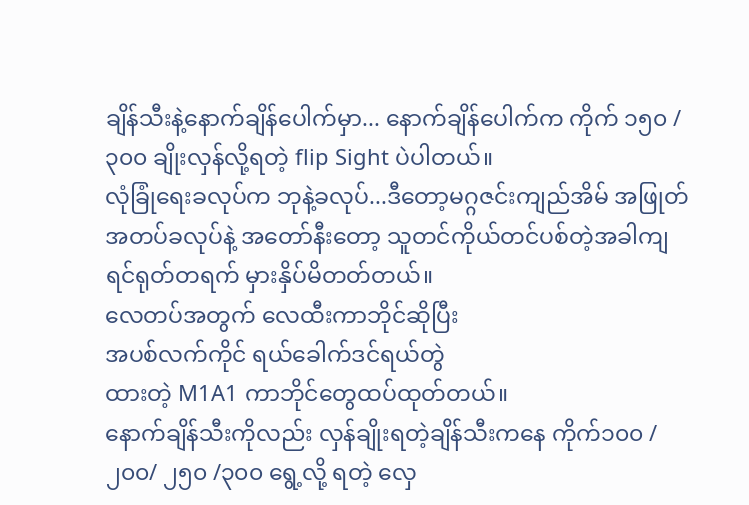ချိန်သီးနဲ့နောက်ချိန်ပေါက်မှာ... နောက်ချိန်ပေါက်က ကိုက် ၁၅၀ / ၃၀၀ ချိုးလှန်လို့ရတဲ့ flip Sight ပဲပါတယ်။
လုံခြုံရေးခလုပ်က ဘုနဲ့ခလုပ်...ဒီတော့မဂ္ဂဇင်းကျည်အိမ် အဖြုတ်အတပ်ခလုပ်နဲ့ အတော်နီးတော့ သူတင်ကိုယ်တင်ပစ်တဲ့အခါကျရင်ရုတ်တရက် မှားနှိပ်မိတတ်တယ်။
လေတပ်အတွက် လေထီးကာဘိုင်ဆိုပြီး
အပစ်လက်ကိုင် ရယ်ခေါက်ဒင်ရယ်တွဲ
ထားတဲ့ M1A1 ကာဘိုင်တွေထပ်ထုတ်တယ်။
နောက်ချိန်သီးကိုလည်း လှန်ချိုးရတဲ့ချိန်သီးကနေ ကိုက်၁၀၀ /၂၀၀/ ၂၅၀ /၃၀၀ ရွေ့လို့ ရတဲ့ လှေ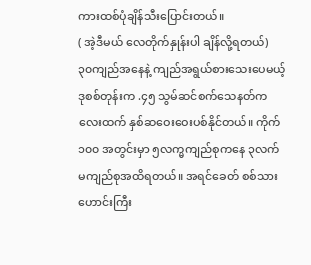ကားထစ်ပုံချိန်သီးပြောင်းတယ်။
( အဲ့ဒီမယ် လေတိုက်နှုန်းပါ ချိန်လို့ရတယ်)
၃၀ကျည်အနေနဲ့ ကျည်အရွယ်စားသေးပေမယ့် ဒုစစ်တုန်းက .၄၅ သွမ်ဆင်စက်သေနတ်ကလေးထက် နှစ်ဆဝေးဝေးပစ်နိုင်တယ်။ ကိုက် ၁၀၀ အတွင်းမှာ ၅လက္မကျည်စုကနေ ၃လက်မကျည်စုအထိရတယ်။ အရင်ခေတ် စစ်သားဟောင်းကြီး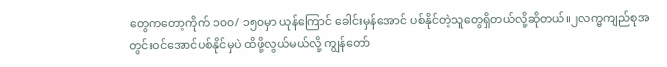တွေကတော့ကိုက် ၁၀၀/ ၁၅၀မှာ ယုန်ကြောင် ခေါင်းမှန်အောင် ပစ်နိုင်တဲ့သူတွေရှိတယ်လို့ဆိုတယ်။၂လက္မကျည်စုအတွင်းဝင်အောင်ပစ်နိုင်မှပဲ ထိဖို့လွယ်မယ်လို့ ကျွန်တော်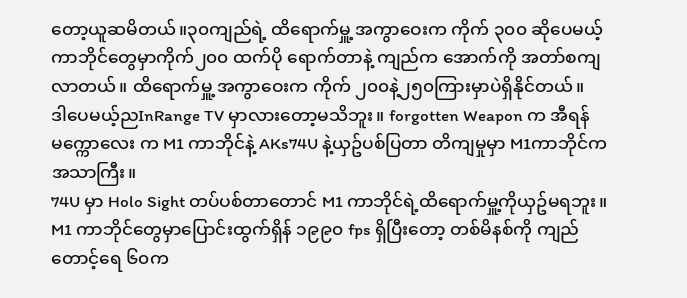တော့ယူဆမိတယ်။၃၀ကျည်ရဲ့ ထိရောက်မှူ့ အကွာဝေးက ကိုက် ၃၀၀ ဆိုပေမယ့် ကာဘိုင်တွေမှာကိုက်၂၀၀ ထက်ပို ရောက်တာနဲ့ ကျည်က အောက်ကို အတာ်စကျလာတယ်။ ထိရောက်မှူ့ အကွာဝေးက ကိုက် ၂၀၀နဲ့၂၅၀ကြားမှာပဲရှိနိုင်တယ်။
ဒါပေမယ့်ညInRange TV မှာလားတော့မသိဘူး။ forgotten Weapon က အီရန်မက္ကောလေး က M1 ကာဘိုင်နဲ့ AKs74U နဲ့ယှဥ်ပစ်ပြတာ တိကျမှုမှာ M1ကာဘိုင်ကအသာကြီး။
74U မှာ Holo Sight တပ်ပစ်တာတောင် M1 ကာဘိုင်ရဲ့ထိရောက်မှူ့ကိုယှဥ်မရဘူး။
M1 ကာဘိုင်တွေမှာပြောင်းထွက်ရှိန် ၁၉၉၀ fps ရှိပြီးတော့ တစ်မိနစ်ကို ကျည်တောင့်ရေ ၆၀က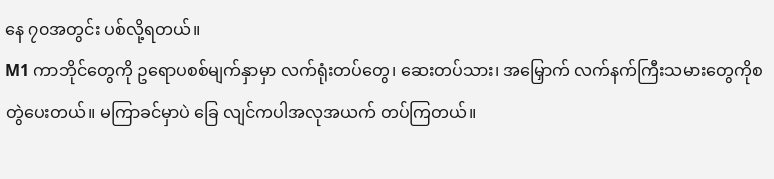နေ ၇၀အတွင်း ပစ်လို့ရတယ်။
M1 ကာဘိုင်တွေကို ဥရောပစစ်မျက်နှာမှာ လက်ရုံးတပ်တွေ၊ ဆေးတပ်သား၊ အမြှောက် လက်နက်ကြီးသမားတွေကိုစတွဲပေးတယ်။ မကြာခင်မှာပဲ ခြေ လျင်ကပါအလုအယက် တပ်ကြတယ်။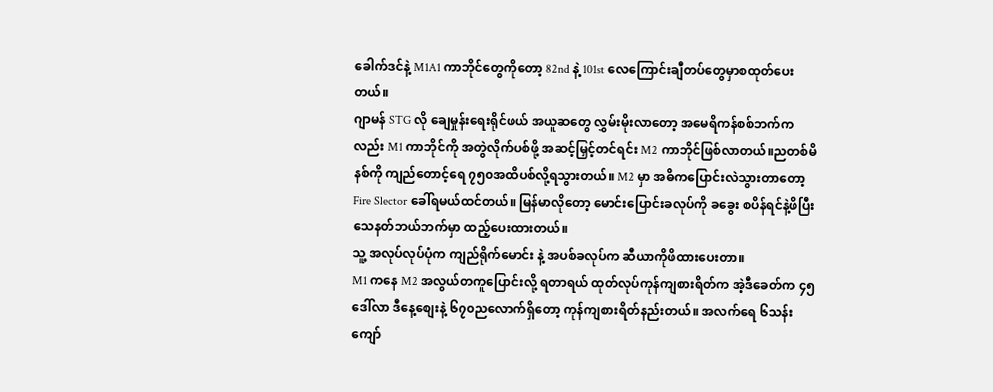ခေါက်ဒင်နဲ့ M1A1 ကာဘိုင်တွေကိုတော့ 82nd နဲ့ 101st လေကြောင်းချီတပ်တွေမှာစထုတ်ပေးတယ်။
ဂျာမန် STG လို ချေမှုန်းရေးရိုင်ဖယ် အယူဆတွေ လွှမ်းမိုးလာတော့ အမေရိကန်စစ်ဘက်ကလည်း M1 ကာဘိုင်ကို အတွဲလိုက်ပစ်ဖို့ အဆင့်မြှင့်တင်ရင်း M2 ကာဘိုင်ဖြစ်လာတယ်။ညတစ်မိနစ်ကို ကျည်တောင့်ရေ ၇၅၀အထိပစ်လို့ရသွားတယ်။ M2 မှာ အဓိကပြောင်းလဲသွားတာတော့ Fire Slector ခေါ်ရမယ်ထင်တယ်။ မြန်မာလိုတော့ မောင်းပြောင်းခလုပ်ကို ခခွေး စပိန်ရင်နဲ့ဖိပြီးသေနတ်ဘယ်ဘက်မှာ ထည့်ပေးထားတယ်။
သူ့ အလုပ်လုပ်ပုံက ကျည်ရိုက်မောင်း နဲ့ အပစ်ခလုပ်က ဆီယာကိုဖိထားပေးတာ။
M1 ကနေ M2 အလွယ်တကူပြောင်းလို့ ရတာရယ် ထုတ်လုပ်ကုန်ကျစားရိတ်က အဲ့ဒီခေတ်က ၄၅ဒေါ်လာ ဒီနေ့စျေးနဲ့ ၆၇၀ညလောက်ရှိတော့ ကုန်ကျစားရိတ်နည်းတယ်။ အလက်ရေ ၆သန်းကျော်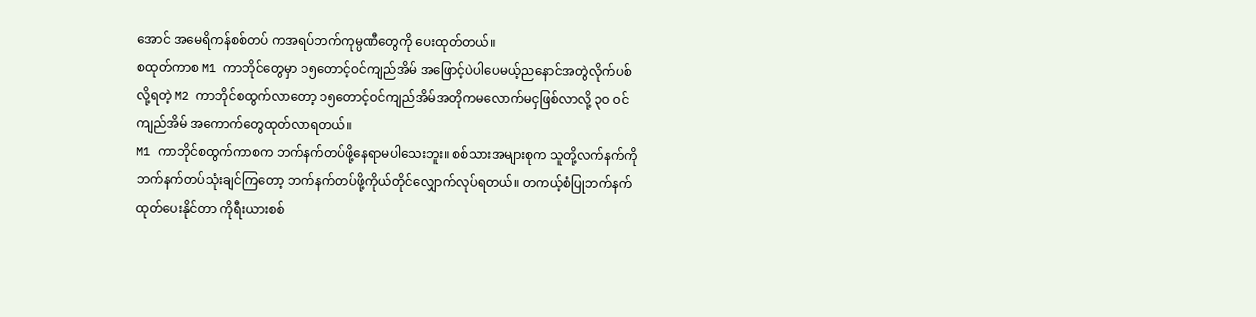အောင် အမေရိကန်စစ်တပ် ကအရပ်ဘက်ကုမ္ပဏီတွေကို ပေးထုတ်တယ်။
စထုတ်ကာစ M1 ကာဘိုင်တွေမှာ ၁၅တောင့်ဝင်ကျည်အိမ် အဖြောင့်ပဲပါပေမယ့်ညနောင်အတွဲလိုက်ပစ်လို့ရတဲ့ M2 ကာဘိုင်စထွက်လာတော့ ၁၅တောင့်ဝင်ကျည်အိမ်အတိုကမလောက်မငှဖြစ်လာလို့ ၃ဝ ဝင်ကျည်အိမ် အကောက်တွေထုတ်လာရတယ်။
M1 ကာဘိုင်စထွက်ကာစက ဘက်နက်တပ်ဖို့နေရာမပါသေးဘူး။ စစ်သားအများစုက သူတို့လက်နက်ကိုဘက်နက်တပ်သုံးချင်ကြတော့ ဘက်နက်တပ်ဖို့ကိုယ်တိုင်လျှောက်လုပ်ရတယ်။ တကယ့်စံပြုဘက်နက်ထုတ်ပေးနိုင်တာ ကိုရီးယားစစ်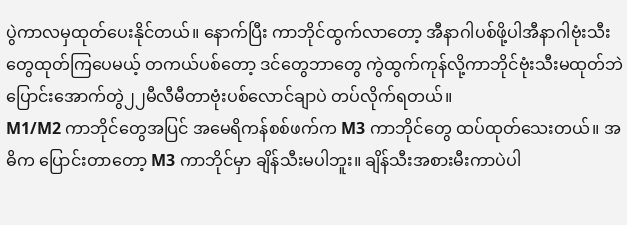ပွဲကာလမှထုတ်ပေးနိုင်တယ်။ နောက်ပြီး ကာဘိုင်ထွက်လာတော့ အီနာဂါပစ်ဖို့ပါအီနာဂါဗုံးသီးတွေထုတ်ကြပေမယ့် တကယ်ပစ်တော့ ဒင်တွေဘာတွေ ကွဲထွက်ကုန်လို့ကာဘိုင်ဗုံးသီးမထုတ်ဘဲ ပြောင်းအောက်တွဲ၂၂မီလီမီတာဗုံးပစ်လောင်ချာပဲ တပ်လိုက်ရတယ်။
M1/M2 ကာဘိုင်တွေအပြင် အမေရိကန်စစ်ဖက်က M3 ကာဘိုင်တွေ ထပ်ထုတ်သေးတယ်။ အဓိက ပြောင်းတာတော့ M3 ကာဘိုင်မှာ ချိန်သီးမပါဘူး။ ချိန်သီးအစားမီးကာပဲပါ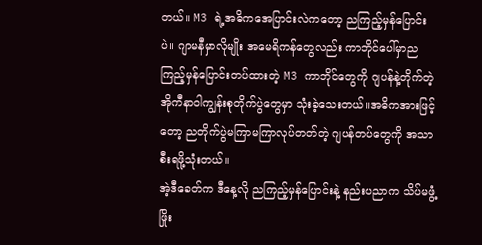တယ်။ M3 ရဲ့အဓိကအေပြာင်းလဲကတော့ ညကြည့်မှန်ပြောင်းပဲ။ ဂျာမနီမှာလိုမျိုး အမေရိကန်တွေလည်း ကာဘိုင်ပေါ်မှာညကြည့်မှန်ပြောင်းတပ်ထားတဲ့ M3 ကာဘိုင်တွေကို ဂျပန်နဲ့တိုက်တဲ့ အိုကီနာဝါကျွန်းစုတိုက်ပွဲတွေမှာ သုံးခဲ့သေးတယ်။အဓိကအားဖြင့်တော့ ညတိုက်ပွဲမကြာမကြာလုပ်တတ်တဲ့ ဂျပန်တပ်တွေကို အသာစီးရဖို့သုံးတယ်။
အဲ့ဒီခေတ်က ဒီနေ့လို ညကြည့်မှန်ပြောင်းနဲ့ နည်းပညာက သိပ်မဖွံ့ဖြိုး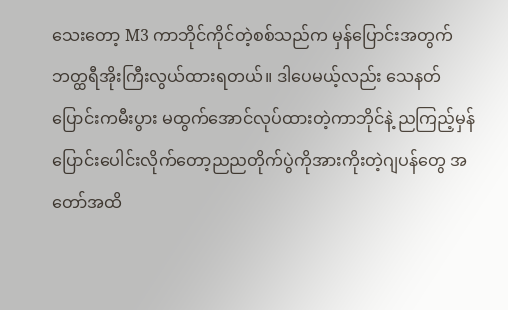သေးတော့ M3 ကာဘိုင်ကိုင်တဲ့စစ်သည်က မှန်ပြောင်းအတွက် ဘတ္ထရီအိုးကြီးလွယ်ထားရတယ်။ ဒါပေမယ့်လည်း သေနတ်ပြောင်းကမီးပွား မထွက်အောင်လုပ်ထားတဲ့ကာဘိုင်နဲ့ ညကြည့်မှန်ပြောင်းပေါင်းလိုက်တော့ညညတိုက်ပွဲကိုအားကိုးတဲ့ဂျပန်တွေ အတော်အထိ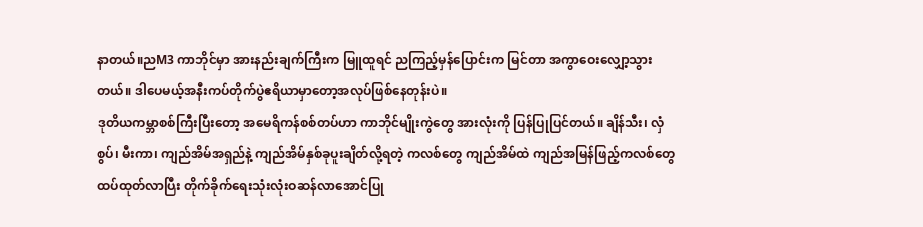နာတယ်။ညM3 ကာဘိုင်မှာ အားနည်းချက်ကြီးက မြူထူရင် ညကြည့်မှန်ပြောင်းက မြင်တာ အကွာဝေးလျှော့သွားတယ်။ ဒါပေမယ့်အနီးကပ်တိုက်ပွဲဧရိယာမှာတော့အလုပ်ဖြစ်နေတုန်းပဲ။
ဒုတိယကမ္ဘာစစ်ကြီးပြီးတော့ အမေရိကန်စစ်တပ်ဟာ ကာဘိုင်မျိုးကွဲတွေ အားလုံးကို ပြန်ပြုပြင်တယ်။ ချိန်သီး၊ လှံစွပ်၊ မီးကာ၊ ကျည်အိမ်အရှည်နဲ့ ကျည်အိမ်နှစ်ခုပူးချိတ်လို့ရတဲ့ ကလစ်တွေ ကျည်အိမ်ထဲ ကျည်အမြန်ဖြည့်ကလစ်တွေ ထပ်ထုတ်လာပြီး တိုက်ခိုက်ရေးသုံးလုံးဝဆန်လာအောင်ပြု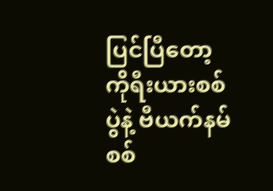ပြင်ပြီတော့ ကိုရီးယားစစ်ပွဲနဲ့ ဗီယက်နမ်စစ်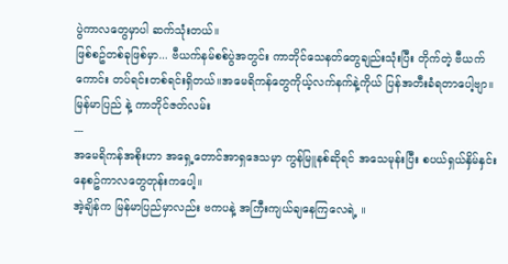ပွဲကာလတွေမှာပါ ဆက်သုံးတယ်။
ဖြစ်စဥ်တစ်ခုဖြစ်မှာ... ဗီယက်နမ်စစ်ပွဲအတွင်း ကာဘိုင်သေနတ်တွေချည်းသုံးပြီး တိုက်တဲ့ ဗီယက်ကောင်း တပ်ရင်းတစ်ရင်းရှိတယ်။အမေရိကန်တွေကိုယ့်လက်နက်နဲ့ကိုယ် ပြန်အတီးခံရတာပေါ့ဗျာ။
မြန်မာပြည် နဲ့ ကာဘိုင်ဇတ်လမ်း
---
အမေရိကန်အစိုးဟာ အရှေ့တောင်အာရှဒေသမှာ ကွန်မြူနစ်ဆိုရင် အသေမုန်းပြီး စပယ်ရှယ်နှိမ်နှင်းနေစဥ်ကာလတွေတုန်းကပေါ့။
အဲ့ချိန်က မြန်မာပြည်မှာလည်း ဗကပနဲ့ အကြီးကျယ်ချနေကြလေရဲ့ ။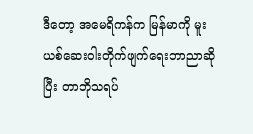ဒီတော့ အမေရိကန်က မြန်မာကို မူးယစ်ဆေးဝါးတိုက်ဖျက်ရေးဘာညာဆိုပြီး တာဘိုသရပ်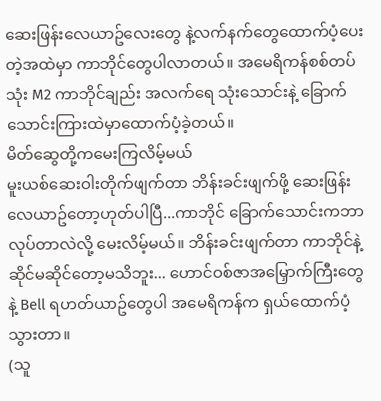ဆေးဖြန်းလေယာဥ်လေးတွေ နဲ့လက်နက်တွေထောက်ပံ့ပေးတဲ့အထဲမှာ ကာဘိုင်တွေပါလာတယ်။ အမေရိကန်စစ်တပ်သုံး M2 ကာဘိုင်ချည်း အလက်ရေ သုံးသောင်းနဲ့ ခြောက်သောင်းကြားထဲမှာထောက်ပံ့ခဲ့တယ်။
မိတ်ဆွေတို့ကမေးကြလိမ့်မယ်
မူးယစ်ဆေးဝါးတိုက်ဖျက်တာ ဘိန်းခင်းဖျက်ဖို့ ဆေးဖြန်းလေယာဥ်တော့ဟုတ်ပါပြီ...ကာဘိုင် ခြောက်သောင်းကဘာလုပ်တာလဲလို့ မေးလိမ့်မယ်။ ဘိန်းခင်းဖျက်တာ ကာဘိုင်နဲ့ဆိုင်မဆိုင်တော့မသိဘူး... ဟောင်ဝစ်ဇာအမြှောက်ကြီးတွေနဲ့ Bell ရဟတ်ယာဥ်တွေပါ အမေရိကန်က ရှယ်ထောက်ပံ့သွားတာ။
(သူ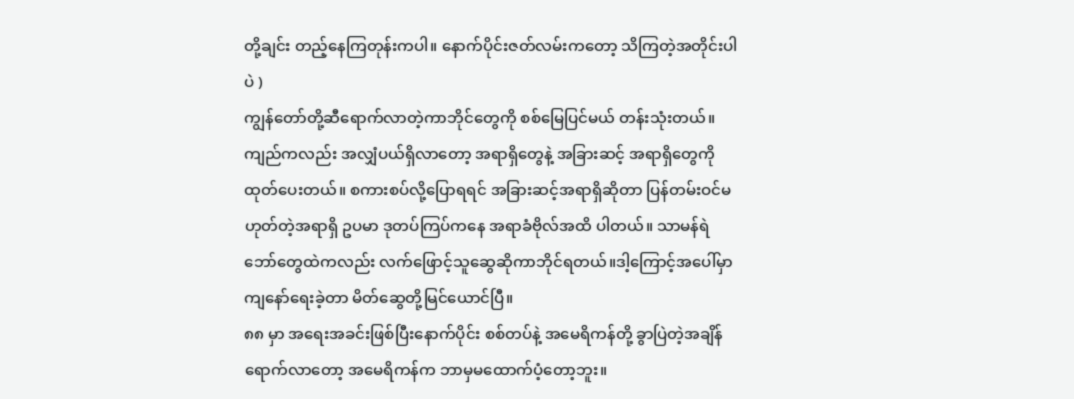တို့ချင်း တည့်နေကြတုန်းကပါ။ နောက်ပိုင်းဇတ်လမ်းကတော့ သိကြတဲ့အတိုင်းပါပဲ )
ကျွန်တော်တို့ဆီရောက်လာတဲ့ကာဘိုင်တွေကို စစ်မြေပြင်မယ် တန်းသုံးတယ်။ ကျည်ကလည်း အလျှံပယ်ရှိလာတော့ အရာရှိတွေနဲ့ အခြားဆင့် အရာရှိတွေကိုထုတ်ပေးတယ်။ စကားစပ်လို့ပြောရရင် အခြားဆင့်အရာရှိဆိုတာ ပြန်တမ်းဝင်မဟုတ်တဲ့အရာရှိ ဥပမာ ဒုတပ်ကြပ်ကနေ အရာခံဗိုလ်အထိ ပါတယ်။ သာမန်ရဲဘော်တွေထဲကလည်း လက်ဖြောင့်သူဆွေဆိုကာဘိုင်ရတယ်။ဒါ့ကြောင့်အပေါ်မှာကျနော်ရေးခဲ့တာ မိတ်ဆွေတို့မြင်ယောင်ပြီ။
၈၈ မှာ အရေးအခင်းဖြစ်ပြီးနောက်ပိုင်း စစ်တပ်နဲ့ အမေရိကန်တို့ ခွာပြဲတဲ့အချိန်ရောက်လာတော့ အမေရိကန်က ဘာမှမထောက်ပံ့တော့ဘူး။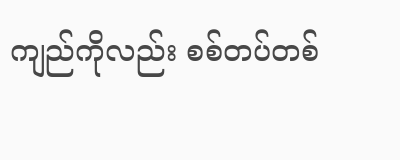ကျည်ကိုလည်း စစ်တပ်တစ်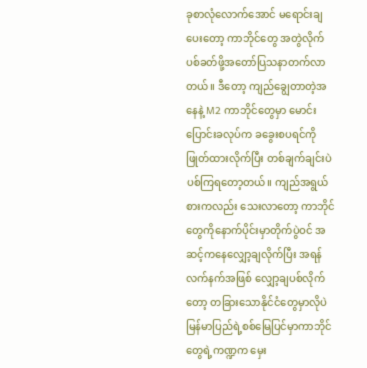ခုစာလုံလောက်အောင် မရောင်းချပေးတော့ ကာဘိုင်တွေ အတွဲလိုက်ပစ်ခတ်ဖို့အတော်ပြသနာတက်လာတယ်။ ဒီတော့ ကျည်ချွေတာတဲ့အနေနဲ့ M2 ကာဘိုင်တွေမှာ မောင်းပြောင်းခလုပ်က ခခွေးစပရင်ကို ဖြုတ်ထားလိုက်ပြီး တစ်ချက်ချင်းပဲပစ်ကြရတော့တယ်။ ကျည်အရွယ်စားကလည်း သေးလာတော့ ကာဘိုင်တွေကိုနောက်ပိုင်းမှာတိုက်ပွဲဝင် အဆင့်ကနေလျှော့ချလိုက်ပြီး အရန်လက်နက်အဖြစ် လျှော့ချပစ်လိုက်တော့ တခြားသောနိုင်ငံတွေမှာလိုပဲ မြန်မာပြည်ရဲ့စစ်မြေပြင်မှာကာဘိုင်တွေရဲ့ကဏ္ဍက မှေး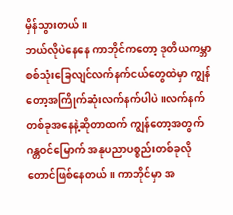မှိန်သွားတယ်။
ဘယ်လိုပဲနေနေ ကာဘိုင်ကတော့ ဒုတိယကမ္ဘာစစ်သုံးခြေလျင်လက်နက်ငယ်တွေထဲမှာ ကျွန်တော့အကြိုက်ဆုံးလက်နက်ပါပဲ။လက်နက်တစ်ခုအနေနဲ့ဆိုတာထက် ကျွန်တော့အတွက်ဂန္တဝင်မြောက် အနုပညာပစ္စည်းတစ်ခုလိုတောင်ဖြစ်နေတယ်။ ကာဘိုင်မှာ အ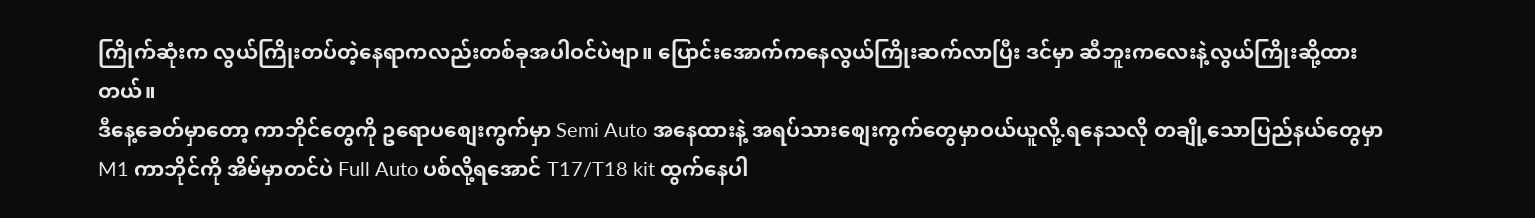ကြိုက်ဆုံးက လွယ်ကြိုးတပ်တဲ့နေရာကလည်းတစ်ခုအပါဝင်ပဲဗျာ။ ပြောင်းအောက်ကနေလွယ်ကြိုးဆက်လာပြီး ဒင်မှာ ဆီဘူးကလေးနဲ့လွယ်ကြိုးဆို့ထားတယ်။
ဒီနေ့ခေတ်မှာတော့ ကာဘိုင်တွေကို ဥရောပစျေးကွက်မှာ Semi Auto အနေထားနဲ့ အရပ်သားစျေးကွက်တွေမှာဝယ်ယူလို့.ရနေသလို တချို့သောပြည်နယ်တွေမှာ M1 ကာဘိုင်ကို အိမ်မှာတင်ပဲ Full Auto ပစ်လို့ရအောင် T17/T18 kit ထွက်နေပါ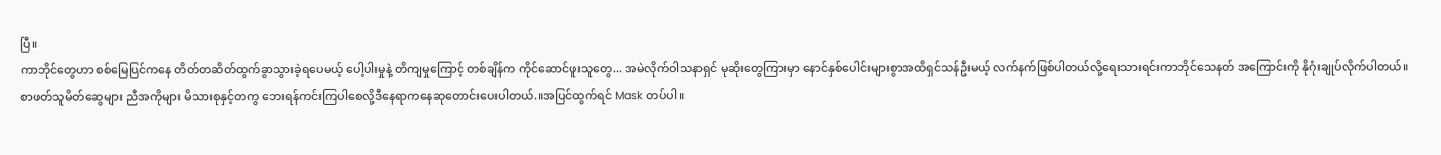ပြီ။
ကာဘိုင်တွေဟာ စစ်မြေပြင်ကနေ တိတ်တဆိတ်ထွက်ခွာသွားခဲ့ရပေမယ့် ပေါ့ပါးမှုနဲ့ တိကျမှုကြောင့် တစ်ချိန်က ကိုင်ဆောင်ဖူးသူတွေ... အမဲလိုက်ဝါသနာရှင် မုဆိုးတွေကြားမှာ နောင်နှစ်ပေါင်းများစွာအထိရှင်သန်ဦးမယ့် လက်နက်ဖြစ်ပါတယ်လို့ရေးသားရင်းကာဘိုင်သေနတ် အကြောင်းကို နိုဂုံးချုပ်လိုက်ပါတယ်။
စာဖတ်သူမိတ်ဆွေများ ညီအကိုများ မိသားစုနှင့်တကွ ဘေးရန်ကင်းကြပါစေလို့ဒီနေရာကနေဆုတောင်းပေးပါတယ်.။အပြင်ထွက်ရင် Mask တပ်ပါ။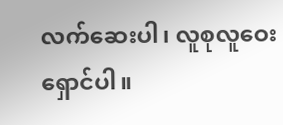လက်ဆေးပါ၊ လူစုလူဝေးရှောင်ပါ။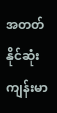အတတ်နိုင်ဆုံးကျန်းမာ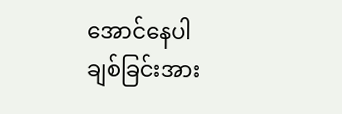အောင်နေပါ
ချစ်ခြင်းအား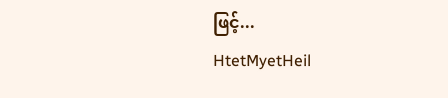ဖြင့်...
HtetMyetHeil